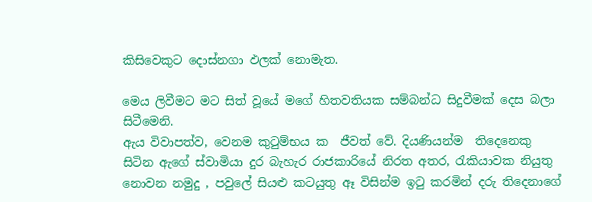කිසිවෙකුට දොස්නගා ඵලක් නොමැත.

මෙය ලිවීමට මට සිත් වූයේ මගේ හිතවතියක සම්බන්ධ සිදුවීමක් දෙස බලා සිටීමෙනි.
ඇය විවාපත්ව, වෙනම කුටුම්භය ක  ජීවත් වේ. දියණියන්ම  තිදෙනෙකු සිටින ඇගේ ස්වාමියා දුර බැහැර රාජකාරියේ නිරත අතර, රැකියාවක නියුතු නොවන නමුදු , පවුලේ සියළු කටයුතු ඈ විසින්ම ඉටු කරමින් දරු තිදෙනාගේ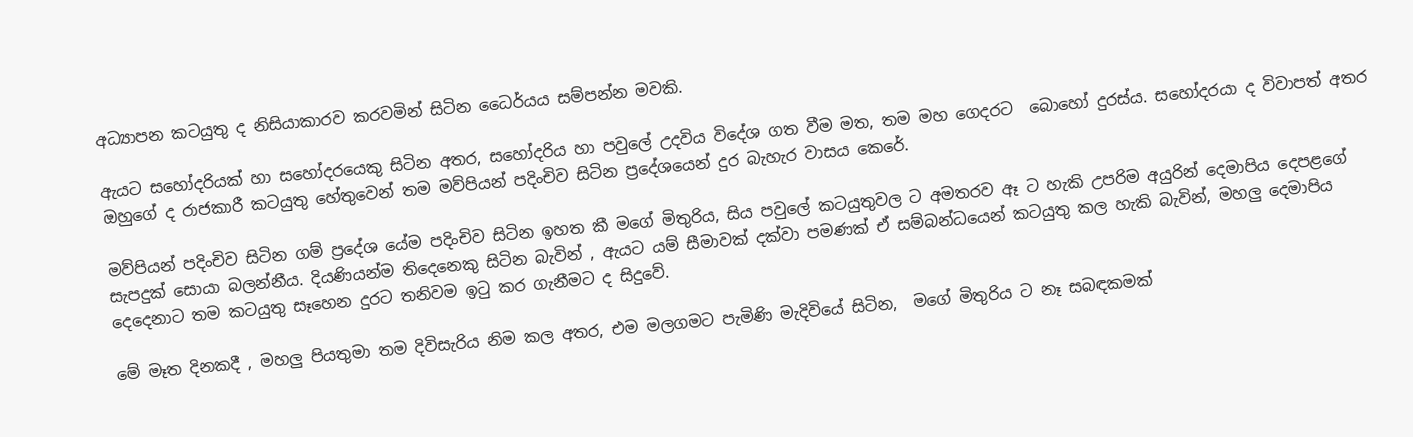අධ්‍යාපන කටයුතු ද නිසියාකාරව කරවමින් සිටින ධෛර්යය සම්පන්න මවකි.

ඇයට සහෝදරියක් හා සහෝදරයෙකු සිටින අතර, සහෝදරිය හා පවුලේ උදවිය විදේශ ගත වීම මත, තම මහ ගෙදරට  බොහෝ දුරස්ය. සහෝදරයා ද විවාපත් අතර ඔහුගේ ද රාජකාරී කටයුතු හේතුවෙන් තම මව්පියන් පදිංචිව සිටින ප්‍රදේශයෙන් දුර බැහැර වාසය කෙරේ.

මව්පියන් පදිංචිව සිටින ගම් ප්‍රදේශ යේම පදිංචිව සිටින ඉහත කී මගේ මිතුරිය, සිය පවුලේ කටයුතුවල ට අමතරව ඈ ට හැකි උපරිම අයුරින් දෙමාපිය දෙපළගේ සැපදුක් සොයා බලන්නීය. දියණියන්ම තිදෙනෙකු සිටින බැවින් , ඇයට යම් සීමාවක් දක්වා පමණක් ඒ සම්බන්ධයෙන් කටයුතු කල හැකි බැවින්, මහලු දෙමාපිය දෙදෙනාට තම කටයුතු සෑහෙන දුරට තනිවම ඉටු කර ගැනීමට ද සිදුවේ.

මේ මෑත දිනකදී , මහලු පියතුමා තම දිවිසැරිය නිම කල අතර, එම මලගමට පැමිණි මැදිවියේ සිටින,  මගේ මිතුරිය ට නෑ සබඳකමක්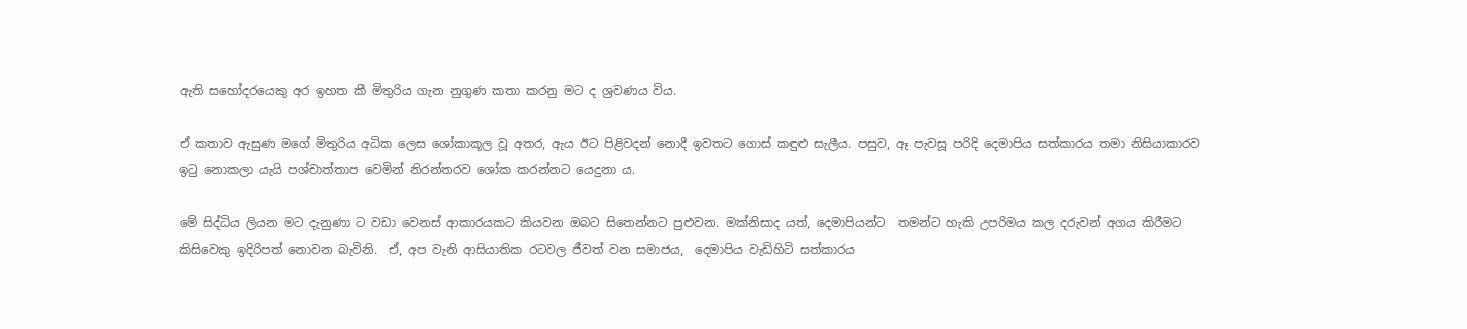ඇති සහෝදරයෙකු අර ඉහත කී මිතුරිය ගැන නුගුණ කතා කරනු මට ද ශ්‍රවණය විය.

ඒ කතාව ඇසුණ මගේ මිතුරිය අධික ලෙස ශෝකාකූල වූ අතර, ඇය ඊට පිළිවදන් නොදී ඉවතට ගොස් කඳුළු සැලීය. පසුව, ඈ පැවසූ පරිදි දෙමාපිය සත්කාරය තමා නිසියාකාරව ඉටු නොකලා යැයි පශ්චාත්තාප වෙමින් නිරන්තරව ශෝක කරන්නට යෙදුනා ය.

මේ සිද්ධිය ලියන මට දැනුණා ට වඩා වෙනස් ආකාරයකට කියවන ඔබට සිතෙන්නට පුළුවන. මක්නිසාද යත්, දෙමාපියන්ට  තමන්ට හැකි උපරිමය කල දරුවන් අගය කිරීමට කිසිවෙකු ඉදිරිපත් නොවන බැවිනි.  ඒ, අප වැනි ආසියාතික රටවල ජීවත් වන සමාජය,  දෙමාපිය වැඩිහිටි සත්කාරය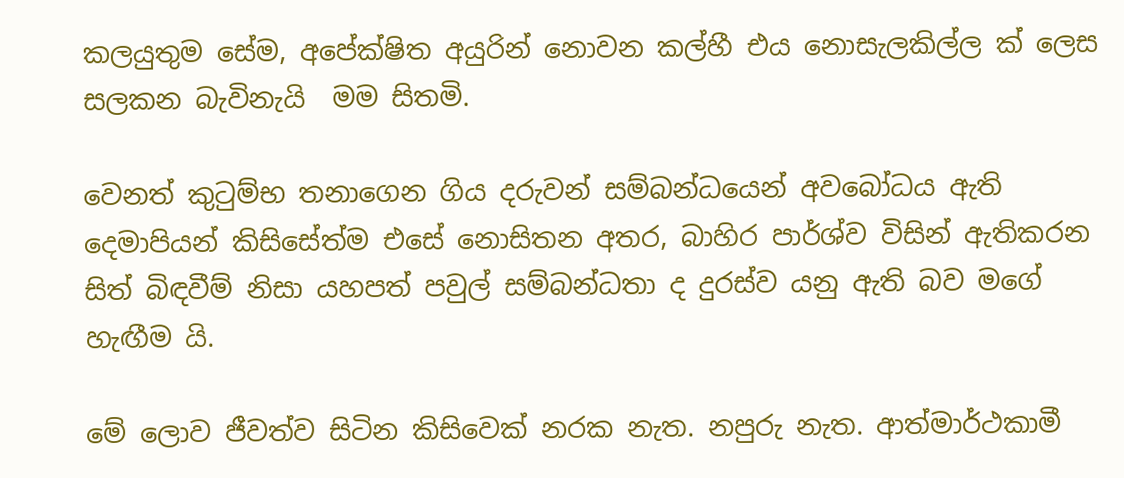කලයුතුම සේම, අපේක්ෂිත අයුරින් නොවන කල්හී එය නොසැලකිල්ල ක් ලෙස සලකන බැවිනැයි  මම සිතමි.

වෙනත් කුටුම්භ තනාගෙන ගිය දරුවන් සම්බන්ධයෙන් අවබෝධය ඇති දෙමාපියන් කිසිසේත්ම එසේ නොසිතන අතර, බාහිර පාර්ශ්ව විසින් ඇතිකරන සිත් බිඳවීම් නිසා යහපත් පවුල් සම්බන්ධතා ද දුරස්ව යනු ඇති බව මගේ හැඟීම යි.

මේ ලොව ජීවත්ව සිටින කිසිවෙක් නරක නැත. නපුරු නැත. ආත්මාර්ථකාමී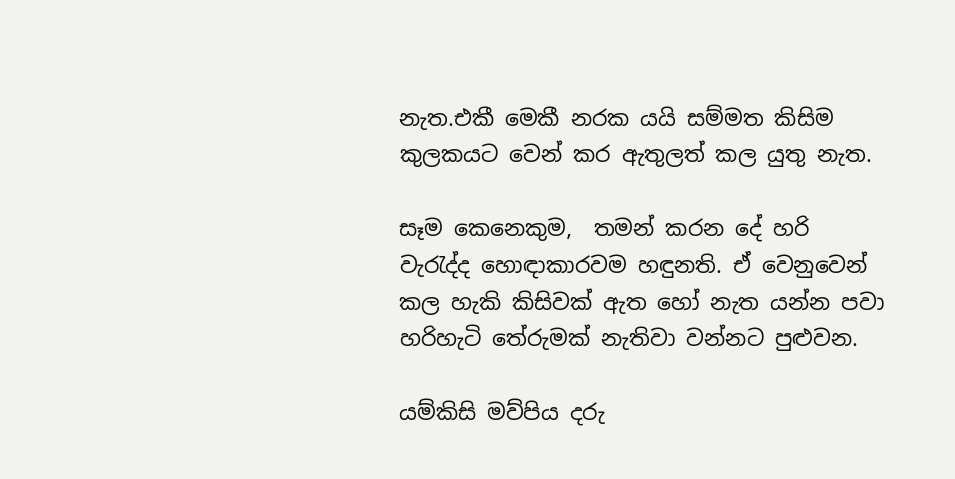නැත.එකී මෙකී නරක යයි සම්මත කිසිම කුලකයට වෙන් කර ඇතුලත් කල යුතු නැත.

සෑම කෙනෙකුම,  තමන් කරන දේ හරි වැරැද්ද හොඳාකාරවම හඳුනති. ඒ වෙනුවෙන් කල හැකි කිසිවක් ඇත හෝ නැත යන්න පවා හරිහැටි තේරුමක් නැතිවා වන්නට පුළුවන.

යම්කිසි මව්පිය දරු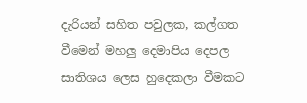දැරියන් සහිත පවුලක, කල්ගත වීමෙන් මහලු දෙමාපිය දෙපල සාතිශය ලෙස හුදෙකලා වීමකට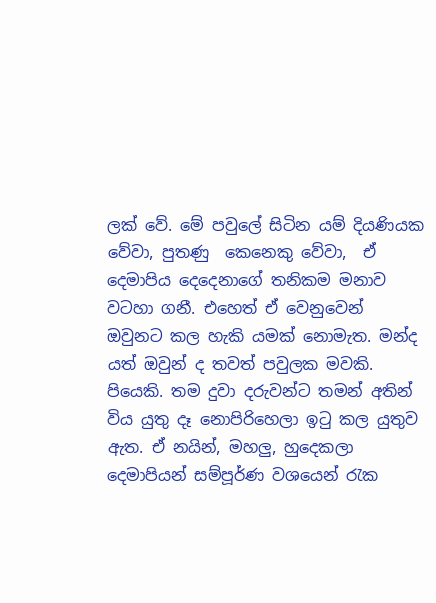ලක් වේ. මේ පවුලේ සිටින යම් දියණියක වේවා, පුතණු  කෙනෙකු වේවා,  ඒ දෙමාපිය දෙදෙනාගේ තනිකම මනාව වටහා ගනී. එහෙත් ඒ වෙනුවෙන් ඔවුනට කල හැකි යමක් නොමැත. මන්ද යත් ඔවුන් ද තවත් පවුලක මවකි. පියෙකි. තම දුවා දරුවන්ට තමන් අතින් විය යුතු දෑ නොපිරිහෙලා ඉටු කල යුතුව ඇත. ඒ නයින්, මහලු, හුදෙකලා දෙමාපියන් සම්පූර්ණ වශයෙන් රැක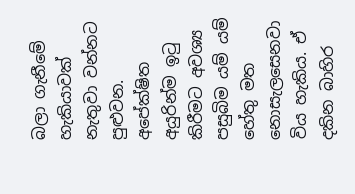බලා ගැනීමේ හැකියාවක් නැතුවා වන්නට පුළුවන.  අපේක්ෂිත අයුරින්ම ඉටු කිරීමට අවශ්‍ය පසුබිම යම් යම් හේතු මත නොසැලසෙනවා විය හැකිය. ඒ දකින බාහිර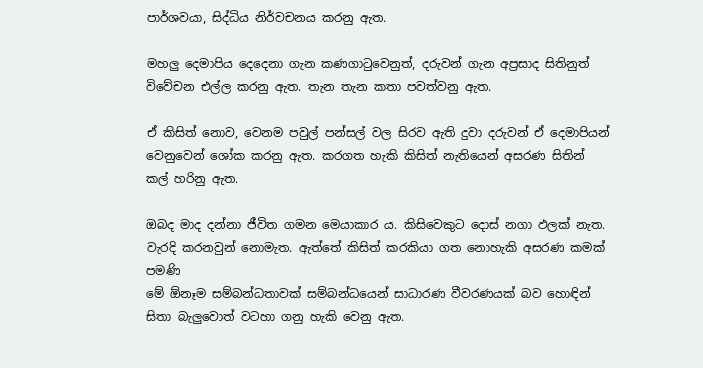පාර්ශවයා, සිද්ධිය නිර්වචනය කරනු ඇත.

මහලු දෙමාපිය දෙදෙනා ගැන කණගාටුවෙනුත්, දරුවන් ගැන අප්‍රසාද සිතිනුත් විවේචන එල්ල කරනු ඇත. තැන තැන කතා පවත්වනු ඇත.

ඒ කිසිත් නොව, වෙනම පවුල් පන්සල් වල සිරව ඇති දුවා දරුවන් ඒ දෙමාපියන් වෙනුවෙන් ශෝක කරනු ඇත. කරගත හැකි කිසිත් නැතියෙන් අසරණ සිතින් කල් හරිනු ඇත.

ඔබද මාද දන්නා ජීවිත ගමන මෙයාකාර ය. කිසිවෙකුට දොස් නගා ඵලක් නැත. වැරදි කරනවුන් නොමැත. ඇත්තේ කිසිත් කරකියා ගත නොහැකි අසරණ කමක් පමණි
මේ ඕනෑම සම්බන්ධතාවක් සම්බන්ධයෙන් සාධාරණ වීවරණයක් බව හොඳින් සිතා බැලුවොත් වටහා ගනු හැකි වෙනු ඇත.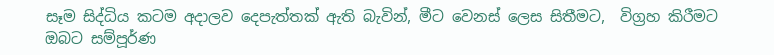සෑම සිද්ධිය කටම අදාලව දෙපැත්තක් ඇති බැවින්, මීට වෙනස් ලෙස සිතීමට,  විග්‍රහ කිරීමට ඔබට සම්පූර්ණ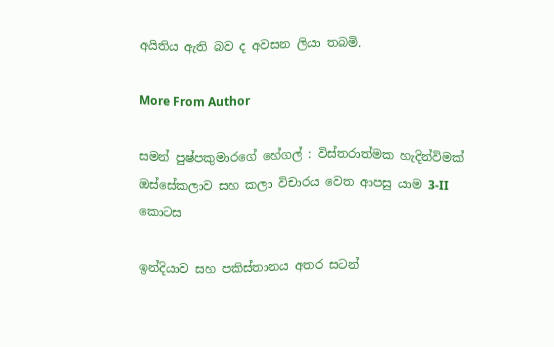අයිතිය ඇති බව ද අවසන ලියා තබමි.

More From Author

සමන් පුෂ්පකුමාරගේ හේගල් : විස්තරාත්මක හැදින්විමක් ඔස්සේකලාව සහ කලා විචාරය වෙත ආපසු යාම 3-II කොටස

ඉන්දියාව සහ පකිස්තානය අතර සටන්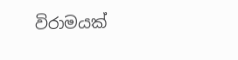විරාමයක්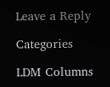Leave a Reply

Categories

LDM Columns